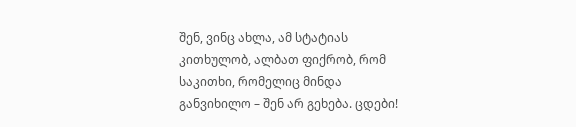შენ, ვინც ახლა, ამ სტატიას კითხულობ, ალბათ ფიქრობ, რომ საკითხი, რომელიც მინდა განვიხილო – შენ არ გეხება. ცდები!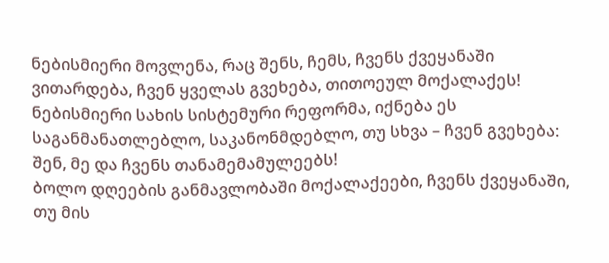ნებისმიერი მოვლენა, რაც შენს, ჩემს, ჩვენს ქვეყანაში ვითარდება, ჩვენ ყველას გვეხება, თითოეულ მოქალაქეს! ნებისმიერი სახის სისტემური რეფორმა, იქნება ეს საგანმანათლებლო, საკანონმდებლო, თუ სხვა – ჩვენ გვეხება: შენ, მე და ჩვენს თანამემამულეებს!
ბოლო დღეების განმავლობაში მოქალაქეები, ჩვენს ქვეყანაში, თუ მის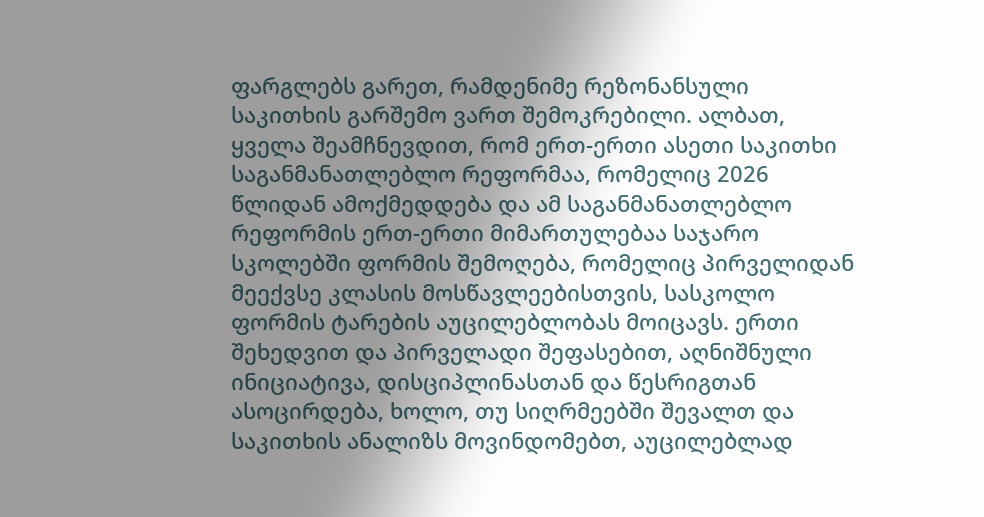ფარგლებს გარეთ, რამდენიმე რეზონანსული საკითხის გარშემო ვართ შემოკრებილი. ალბათ, ყველა შეამჩნევდით, რომ ერთ-ერთი ასეთი საკითხი საგანმანათლებლო რეფორმაა, რომელიც 2026 წლიდან ამოქმედდება და ამ საგანმანათლებლო რეფორმის ერთ-ერთი მიმართულებაა საჯარო სკოლებში ფორმის შემოღება, რომელიც პირველიდან მეექვსე კლასის მოსწავლეებისთვის, სასკოლო ფორმის ტარების აუცილებლობას მოიცავს. ერთი შეხედვით და პირველადი შეფასებით, აღნიშნული ინიციატივა, დისციპლინასთან და წესრიგთან ასოცირდება, ხოლო, თუ სიღრმეებში შევალთ და საკითხის ანალიზს მოვინდომებთ, აუცილებლად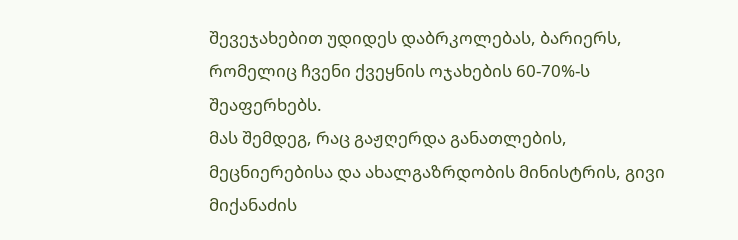შევეჯახებით უდიდეს დაბრკოლებას, ბარიერს, რომელიც ჩვენი ქვეყნის ოჯახების 60-70%-ს შეაფერხებს.
მას შემდეგ, რაც გაჟღერდა განათლების, მეცნიერებისა და ახალგაზრდობის მინისტრის, გივი მიქანაძის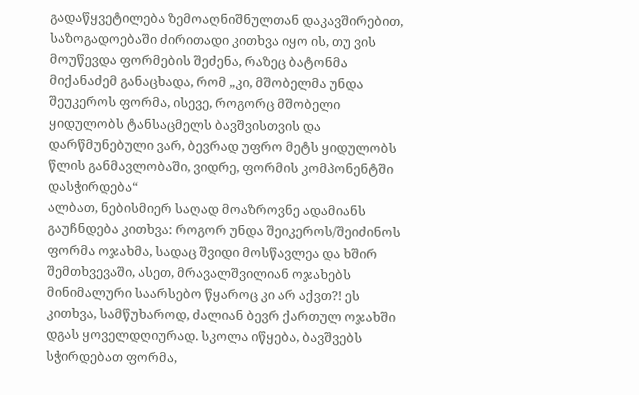გადაწყვეტილება ზემოაღნიშნულთან დაკავშირებით, საზოგადოებაში ძირითადი კითხვა იყო ის, თუ ვის მოუწევდა ფორმების შეძენა, რაზეც ბატონმა მიქანაძემ განაცხადა, რომ „კი, მშობელმა უნდა შეუკეროს ფორმა, ისევე, როგორც მშობელი ყიდულობს ტანსაცმელს ბავშვისთვის და დარწმუნებული ვარ, ბევრად უფრო მეტს ყიდულობს წლის განმავლობაში, ვიდრე, ფორმის კომპონენტში დასჭირდება“
ალბათ, ნებისმიერ საღად მოაზროვნე ადამიანს გაუჩნდება კითხვა: როგორ უნდა შეიკეროს/შეიძინოს ფორმა ოჯახმა, სადაც შვიდი მოსწავლეა და ხშირ შემთხვევაში, ასეთ, მრავალშვილიან ოჯახებს მინიმალური საარსებო წყაროც კი არ აქვთ?! ეს კითხვა, სამწუხაროდ, ძალიან ბევრ ქართულ ოჯახში დგას ყოველდღიურად. სკოლა იწყება, ბავშვებს სჭირდებათ ფორმა,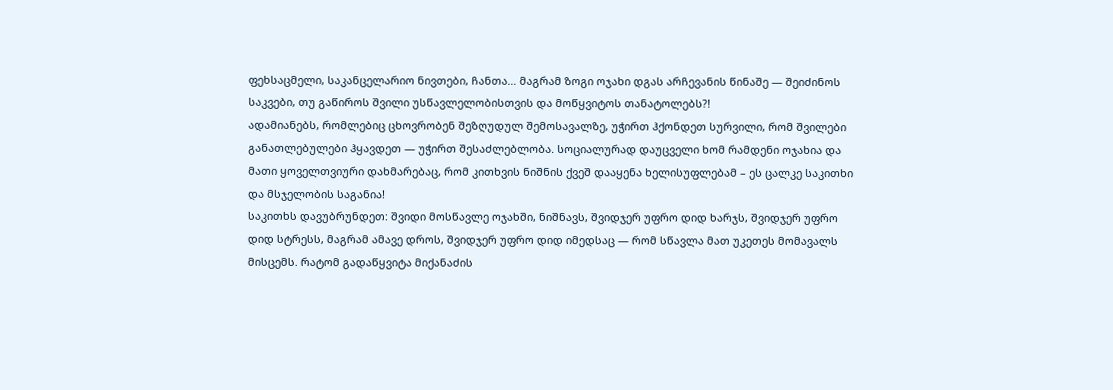ფეხსაცმელი, საკანცელარიო ნივთები, ჩანთა… მაგრამ ზოგი ოჯახი დგას არჩევანის წინაშე — შეიძინოს საკვები, თუ გაწიროს შვილი უსწავლელობისთვის და მოწყვიტოს თანატოლებს?!
ადამიანებს, რომლებიც ცხოვრობენ შეზღუდულ შემოსავალზე, უჭირთ ჰქონდეთ სურვილი, რომ შვილები განათლებულები ჰყავდეთ — უჭირთ შესაძლებლობა. სოციალურად დაუცველი ხომ რამდენი ოჯახია და მათი ყოველთვიური დახმარებაც, რომ კითხვის ნიშნის ქვეშ დააყენა ხელისუფლებამ – ეს ცალკე საკითხი და მსჯელობის საგანია!
საკითხს დავუბრუნდეთ: შვიდი მოსწავლე ოჯახში, ნიშნავს, შვიდჯერ უფრო დიდ ხარჯს, შვიდჯერ უფრო დიდ სტრესს, მაგრამ ამავე დროს, შვიდჯერ უფრო დიდ იმედსაც — რომ სწავლა მათ უკეთეს მომავალს მისცემს. რატომ გადაწყვიტა მიქანაძის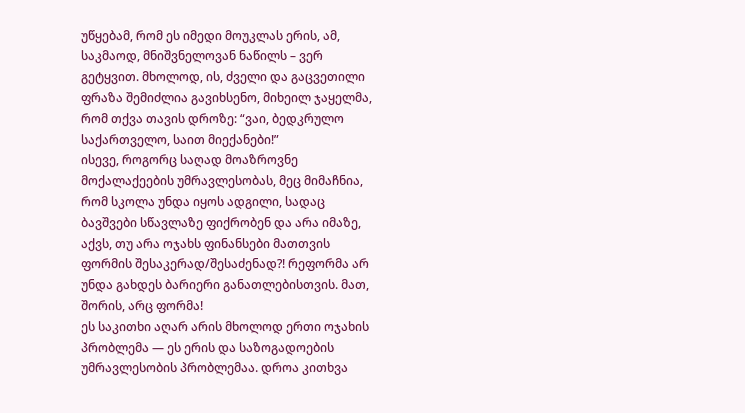უწყებამ, რომ ეს იმედი მოუკლას ერის, ამ, საკმაოდ, მნიშვნელოვან ნაწილს – ვერ გეტყვით. მხოლოდ, ის, ძველი და გაცვეთილი ფრაზა შემიძლია გავიხსენო, მიხეილ ჯაყელმა, რომ თქვა თავის დროზე: “ვაი, ბედკრულო საქართველო, საით მიექანები!”
ისევე, როგორც საღად მოაზროვნე მოქალაქეების უმრავლესობას, მეც მიმაჩნია, რომ სკოლა უნდა იყოს ადგილი, სადაც ბავშვები სწავლაზე ფიქრობენ და არა იმაზე, აქვს, თუ არა ოჯახს ფინანსები მათთვის ფორმის შესაკერად/შესაძენად?! რეფორმა არ უნდა გახდეს ბარიერი განათლებისთვის. მათ, შორის, არც ფორმა!
ეს საკითხი აღარ არის მხოლოდ ერთი ოჯახის პრობლემა — ეს ერის და საზოგადოების უმრავლესობის პრობლემაა. დროა კითხვა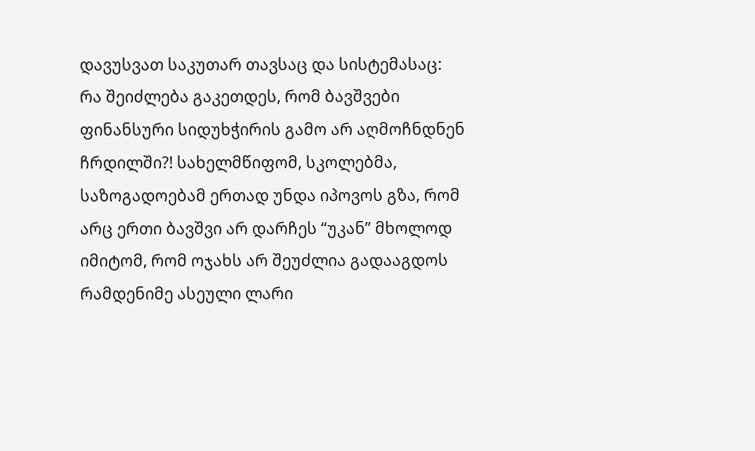დავუსვათ საკუთარ თავსაც და სისტემასაც:
რა შეიძლება გაკეთდეს, რომ ბავშვები ფინანსური სიდუხჭირის გამო არ აღმოჩნდნენ ჩრდილში?! სახელმწიფომ, სკოლებმა, საზოგადოებამ ერთად უნდა იპოვოს გზა, რომ არც ერთი ბავშვი არ დარჩეს “უკან” მხოლოდ იმიტომ, რომ ოჯახს არ შეუძლია გადააგდოს რამდენიმე ასეული ლარი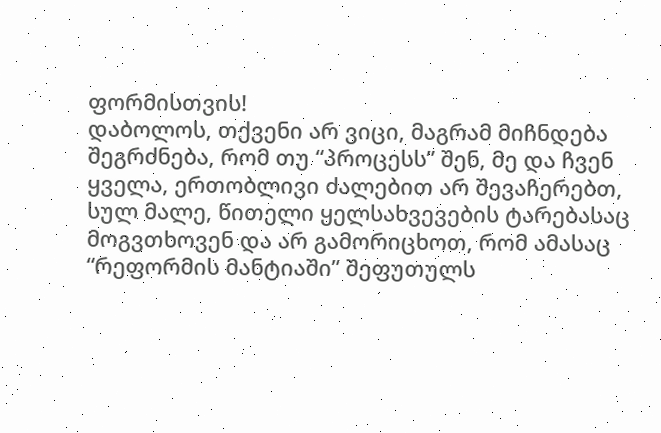ფორმისთვის!
დაბოლოს, თქვენი არ ვიცი, მაგრამ მიჩნდება შეგრძნება, რომ თუ “პროცესს” შენ, მე და ჩვენ ყველა, ერთობლივი ძალებით არ შევაჩერებთ, სულ მალე, წითელი ყელსახვევების ტარებასაც მოგვთხოვენ და არ გამორიცხოთ, რომ ამასაც “რეფორმის მანტიაში” შეფუთულს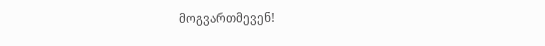მოგვართმევენ!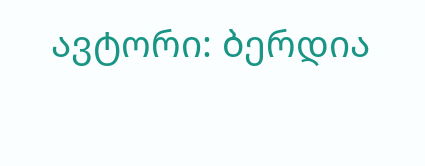ავტორი: ბერდია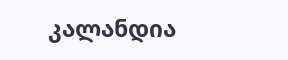კალანდია